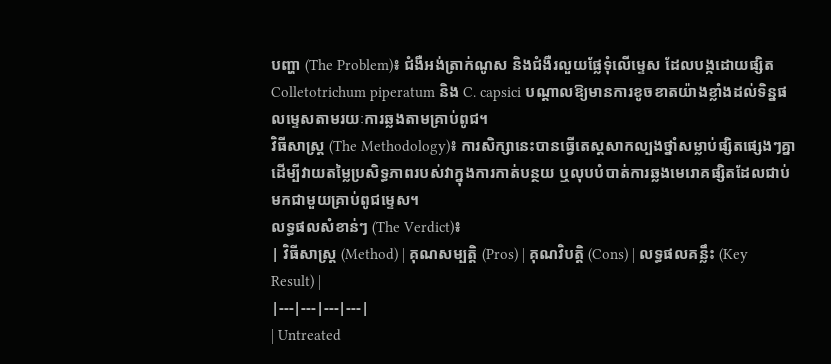បញ្ហា (The Problem)៖ ជំងឺអង់ត្រាក់ណូស និងជំងឺរលួយផ្លែទុំលើម្ទេស ដែលបង្កដោយផ្សិត Colletotrichum piperatum និង C. capsici បណ្តាលឱ្យមានការខូចខាតយ៉ាងខ្លាំងដល់ទិន្នផលម្ទេសតាមរយៈការឆ្លងតាមគ្រាប់ពូជ។
វិធីសាស្ត្រ (The Methodology)៖ ការសិក្សានេះបានធ្វើតេស្តសាកល្បងថ្នាំសម្លាប់ផ្សិតផ្សេងៗគ្នា ដើម្បីវាយតម្លៃប្រសិទ្ធភាពរបស់វាក្នុងការកាត់បន្ថយ ឬលុបបំបាត់ការឆ្លងមេរោគផ្សិតដែលជាប់មកជាមួយគ្រាប់ពូជម្ទេស។
លទ្ធផលសំខាន់ៗ (The Verdict)៖
| វិធីសាស្ត្រ (Method) | គុណសម្បត្តិ (Pros) | គុណវិបត្តិ (Cons) | លទ្ធផលគន្លឹះ (Key Result) |
|---|---|---|---|
| Untreated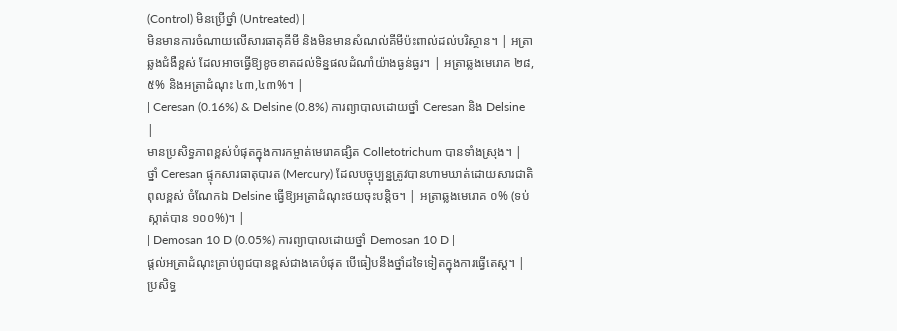(Control) មិនប្រើថ្នាំ (Untreated) |
មិនមានការចំណាយលើសារធាតុគីមី និងមិនមានសំណល់គីមីប៉ះពាល់ដល់បរិស្ថាន។ | អត្រាឆ្លងជំងឺខ្ពស់ ដែលអាចធ្វើឱ្យខូចខាតដល់ទិន្នផលដំណាំយ៉ាងធ្ងន់ធ្ងរ។ | អត្រាឆ្លងមេរោគ ២៨,៥% និងអត្រាដំណុះ ៤៣,៤៣%។ |
| Ceresan (0.16%) & Delsine (0.8%) ការព្យាបាលដោយថ្នាំ Ceresan និង Delsine |
មានប្រសិទ្ធភាពខ្ពស់បំផុតក្នុងការកម្ចាត់មេរោគផ្សិត Colletotrichum បានទាំងស្រុង។ | ថ្នាំ Ceresan ផ្ទុកសារធាតុបារត (Mercury) ដែលបច្ចុប្បន្នត្រូវបានហាមឃាត់ដោយសារជាតិពុលខ្ពស់ ចំណែកឯ Delsine ធ្វើឱ្យអត្រាដំណុះថយចុះបន្តិច។ | អត្រាឆ្លងមេរោគ ០% (ទប់ស្កាត់បាន ១០០%)។ |
| Demosan 10 D (0.05%) ការព្យាបាលដោយថ្នាំ Demosan 10 D |
ផ្តល់អត្រាដំណុះគ្រាប់ពូជបានខ្ពស់ជាងគេបំផុត បើធៀបនឹងថ្នាំដទៃទៀតក្នុងការធ្វើតេស្ត។ | ប្រសិទ្ធ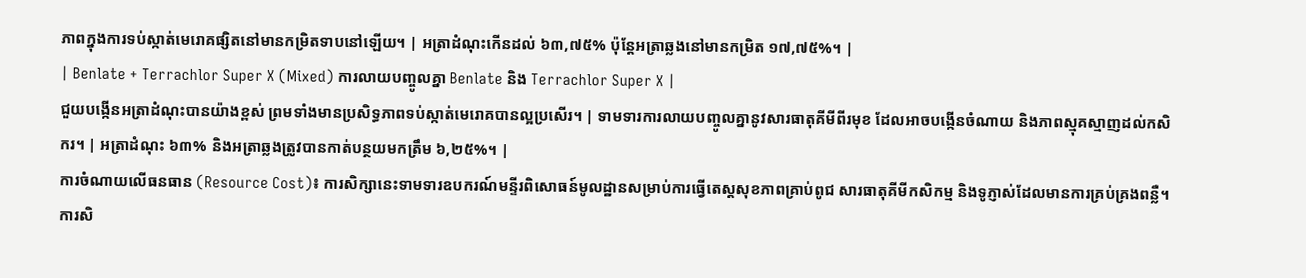ភាពក្នុងការទប់ស្កាត់មេរោគផ្សិតនៅមានកម្រិតទាបនៅឡើយ។ | អត្រាដំណុះកើនដល់ ៦៣,៧៥% ប៉ុន្តែអត្រាឆ្លងនៅមានកម្រិត ១៧,៧៥%។ |
| Benlate + Terrachlor Super X (Mixed) ការលាយបញ្ចូលគ្នា Benlate និង Terrachlor Super X |
ជួយបង្កើនអត្រាដំណុះបានយ៉ាងខ្ពស់ ព្រមទាំងមានប្រសិទ្ធភាពទប់ស្កាត់មេរោគបានល្អប្រសើរ។ | ទាមទារការលាយបញ្ចូលគ្នានូវសារធាតុគីមីពីរមុខ ដែលអាចបង្កើនចំណាយ និងភាពស្មុគស្មាញដល់កសិករ។ | អត្រាដំណុះ ៦៣% និងអត្រាឆ្លងត្រូវបានកាត់បន្ថយមកត្រឹម ៦,២៥%។ |
ការចំណាយលើធនធាន (Resource Cost)៖ ការសិក្សានេះទាមទារឧបករណ៍មន្ទីរពិសោធន៍មូលដ្ឋានសម្រាប់ការធ្វើតេស្តសុខភាពគ្រាប់ពូជ សារធាតុគីមីកសិកម្ម និងទូភ្ញាស់ដែលមានការគ្រប់គ្រងពន្លឺ។
ការសិ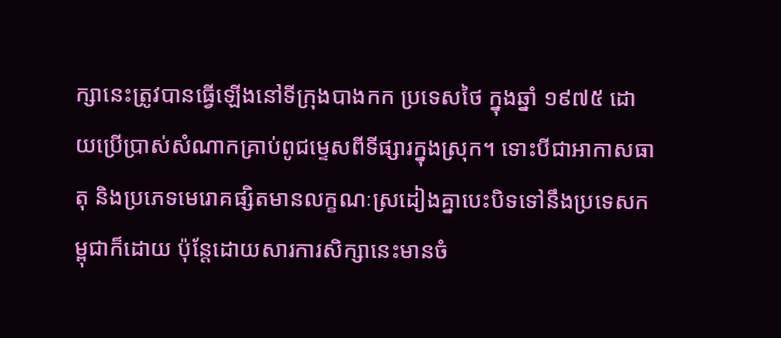ក្សានេះត្រូវបានធ្វើឡើងនៅទីក្រុងបាងកក ប្រទេសថៃ ក្នុងឆ្នាំ ១៩៧៥ ដោយប្រើប្រាស់សំណាកគ្រាប់ពូជម្ទេសពីទីផ្សារក្នុងស្រុក។ ទោះបីជាអាកាសធាតុ និងប្រភេទមេរោគផ្សិតមានលក្ខណៈស្រដៀងគ្នាបេះបិទទៅនឹងប្រទេសកម្ពុជាក៏ដោយ ប៉ុន្តែដោយសារការសិក្សានេះមានចំ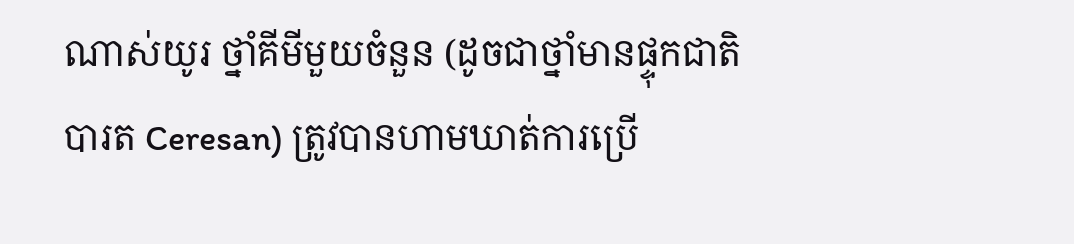ណាស់យូរ ថ្នាំគីមីមួយចំនួន (ដូចជាថ្នាំមានផ្ទុកជាតិបារត Ceresan) ត្រូវបានហាមឃាត់ការប្រើ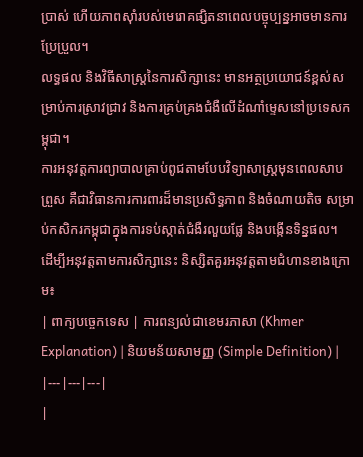ប្រាស់ ហើយភាពស៊ាំរបស់មេរោគផ្សិតនាពេលបច្ចុប្បន្នអាចមានការប្រែប្រួល។
លទ្ធផល និងវិធីសាស្រ្តនៃការសិក្សានេះ មានអត្ថប្រយោជន៍ខ្ពស់សម្រាប់ការស្រាវជ្រាវ និងការគ្រប់គ្រងជំងឺលើដំណាំម្ទេសនៅប្រទេសកម្ពុជា។
ការអនុវត្តការព្យាបាលគ្រាប់ពូជតាមបែបវិទ្យាសាស្រ្តមុនពេលសាបព្រួស គឺជាវិធានការការពារដ៏មានប្រសិទ្ធភាព និងចំណាយតិច សម្រាប់កសិករកម្ពុជាក្នុងការទប់ស្កាត់ជំងឺរលួយផ្លែ និងបង្កើនទិន្នផល។
ដើម្បីអនុវត្តតាមការសិក្សានេះ និស្សិតគួរអនុវត្តតាមជំហានខាងក្រោម៖
| ពាក្យបច្ចេកទេស | ការពន្យល់ជាខេមរភាសា (Khmer Explanation) | និយមន័យសាមញ្ញ (Simple Definition) |
|---|---|---|
|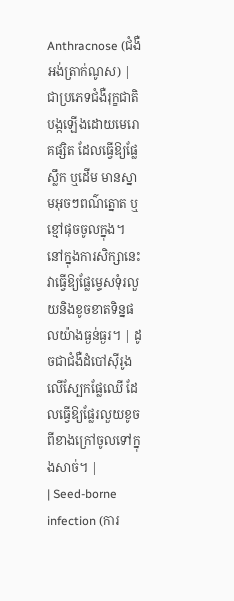Anthracnose (ជំងឺអង់ត្រាក់ណូស) | ជាប្រភេទជំងឺរុក្ខជាតិបង្កឡើងដោយមេរោគផ្សិត ដែលធ្វើឱ្យផ្លែ ស្លឹក ឬដើម មានស្នាមអុចៗពណ៌ត្នោត ឬខ្មៅផុចចូលក្នុង។ នៅក្នុងការសិក្សានេះ វាធ្វើឱ្យផ្លែម្ទេសទុំរលួយនិងខូចខាតទិន្នផលយ៉ាងធ្ងន់ធ្ងរ។ | ដូចជាជំងឺដំបៅស៊ីរូងលើស្បែកផ្លែឈើ ដែលធ្វើឱ្យផ្លែរលួយខូចពីខាងក្រៅចូលទៅក្នុងសាច់។ |
| Seed-borne infection (ការ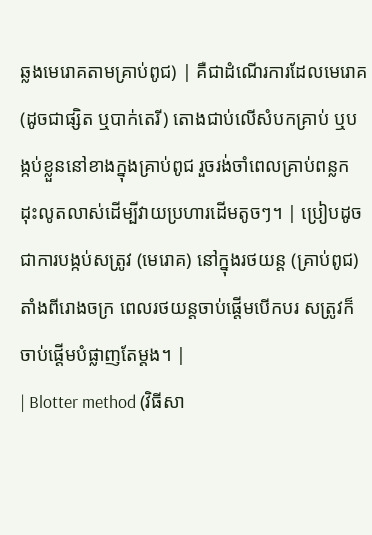ឆ្លងមេរោគតាមគ្រាប់ពូជ) | គឺជាដំណើរការដែលមេរោគ (ដូចជាផ្សិត ឬបាក់តេរី) តោងជាប់លើសំបកគ្រាប់ ឬបង្កប់ខ្លួននៅខាងក្នុងគ្រាប់ពូជ រួចរង់ចាំពេលគ្រាប់ពន្លកដុះលូតលាស់ដើម្បីវាយប្រហារដើមតូចៗ។ | ប្រៀបដូចជាការបង្កប់សត្រូវ (មេរោគ) នៅក្នុងរថយន្ត (គ្រាប់ពូជ) តាំងពីរោងចក្រ ពេលរថយន្តចាប់ផ្តើមបើកបរ សត្រូវក៏ចាប់ផ្តើមបំផ្លាញតែម្តង។ |
| Blotter method (វិធីសា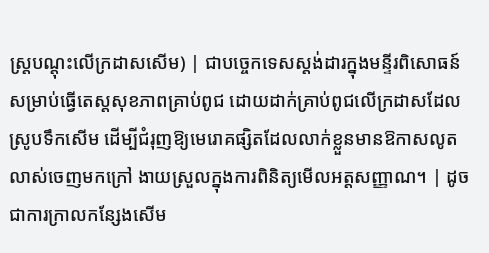ស្ត្របណ្តុះលើក្រដាសសើម) | ជាបច្ចេកទេសស្តង់ដារក្នុងមន្ទីរពិសោធន៍សម្រាប់ធ្វើតេស្តសុខភាពគ្រាប់ពូជ ដោយដាក់គ្រាប់ពូជលើក្រដាសដែលស្រូបទឹកសើម ដើម្បីជំរុញឱ្យមេរោគផ្សិតដែលលាក់ខ្លួនមានឱកាសលូតលាស់ចេញមកក្រៅ ងាយស្រួលក្នុងការពិនិត្យមើលអត្តសញ្ញាណ។ | ដូចជាការក្រាលកន្សែងសើម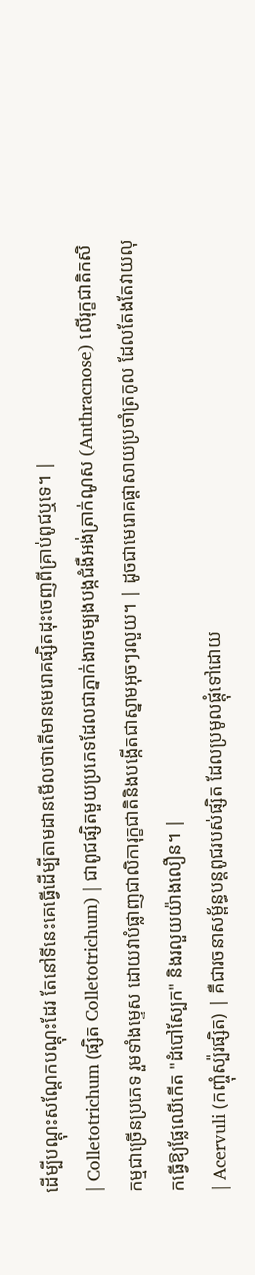ដើម្បីបណ្តុះសណ្តែកបណ្តុះដែរ តែនៅទីនេះគេធ្វើដើម្បីតាមដានមើលថាតើមានមេរោគផ្សិតដុះចេញពីគ្រាប់ពូជឬទេ។ |
| Colletotrichum (ផ្សិត Colletotrichum) | ជាពូជផ្សិតមួយប្រភេទដែលជាភ្នាក់ងារចម្បងបង្កជំងឺអង់ត្រាក់ណូស (Anthracnose) លើរុក្ខជាតិកសិកម្មជាច្រើនប្រភេទ រួមទាំងម្ទេស ដោយវាបំផ្លាញជាលិការុក្ខជាតិនិងបង្កើតជាស្នាមអុចៗរលួយ។ | ដូចជាមេរោគផ្តាសាយប្រចាំត្រកូល ដែលតែងតែវាយលុកធ្វើឱ្យផ្លែឈើកើត "ដំបៅស្បែក" និងរលួយយ៉ាងលឿន។ |
| Acervuli (កញ្ចុំស្ប៉រផ្សិត) | គឺជារចនាសម្ព័ន្ធបន្តពូជរបស់ផ្សិត ដែលប្រមូលផ្តុំទៅដោយ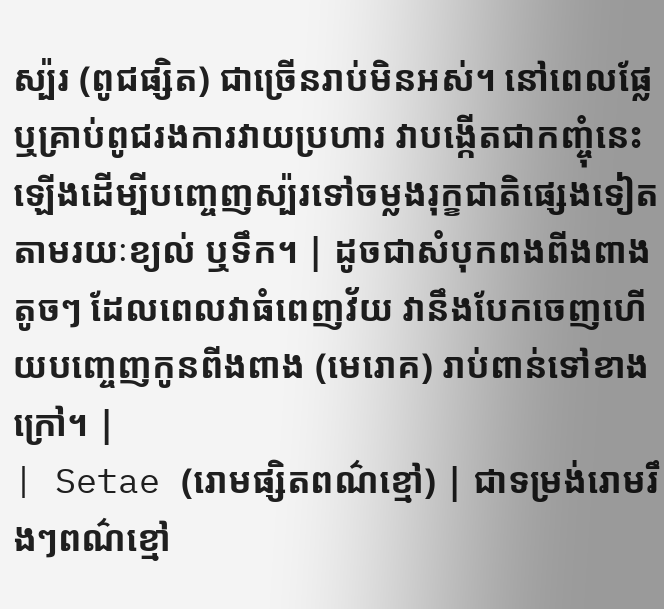ស្ប៉រ (ពូជផ្សិត) ជាច្រើនរាប់មិនអស់។ នៅពេលផ្លែ ឬគ្រាប់ពូជរងការវាយប្រហារ វាបង្កើតជាកញ្ចុំនេះឡើងដើម្បីបញ្ចេញស្ប៉រទៅចម្លងរុក្ខជាតិផ្សេងទៀតតាមរយៈខ្យល់ ឬទឹក។ | ដូចជាសំបុកពងពីងពាងតូចៗ ដែលពេលវាធំពេញវ័យ វានឹងបែកចេញហើយបញ្ចេញកូនពីងពាង (មេរោគ) រាប់ពាន់ទៅខាងក្រៅ។ |
| Setae (រោមផ្សិតពណ៌ខ្មៅ) | ជាទម្រង់រោមរឹងៗពណ៌ខ្មៅ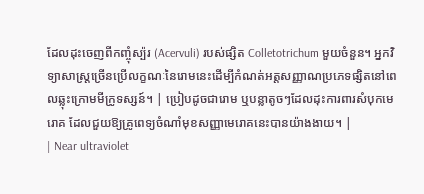ដែលដុះចេញពីកញ្ចុំស្ប៉រ (Acervuli) របស់ផ្សិត Colletotrichum មួយចំនួន។ អ្នកវិទ្យាសាស្ត្រច្រើនប្រើលក្ខណៈនៃរោមនេះដើម្បីកំណត់អត្តសញ្ញាណប្រភេទផ្សិតនៅពេលឆ្លុះក្រោមមីក្រូទស្សន៍។ | ប្រៀបដូចជារោម ឬបន្លាតូចៗដែលដុះការពារសំបុកមេរោគ ដែលជួយឱ្យគ្រូពេទ្យចំណាំមុខសញ្ញាមេរោគនេះបានយ៉ាងងាយ។ |
| Near ultraviolet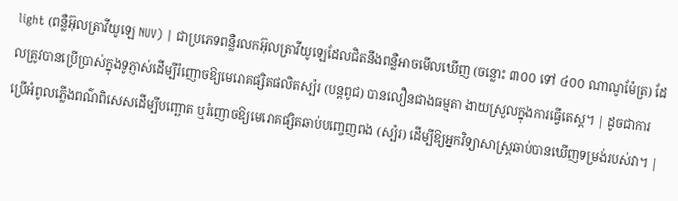light (ពន្លឺអ៊ុលត្រាវីយូឡេ NUV) | ជាប្រភេទពន្លឺរលកអ៊ុលត្រាវីយូឡេដែលជិតនឹងពន្លឺអាចមើលឃើញ (ចន្លោះ ៣០០ ទៅ ៤០០ ណាណូម៉ែត្រ) ដែលត្រូវបានប្រើប្រាស់ក្នុងទូភ្ញាស់ដើម្បីរំញោចឱ្យមេរោគផ្សិតផលិតស្ប៉រ (បន្តពូជ) បានលឿនជាងធម្មតា ងាយស្រួលក្នុងការធ្វើតេស្ត។ | ដូចជាការប្រើអំពូលភ្លើងពណ៌ពិសេសដើម្បីបញ្ឆោត ឬរំញោចឱ្យមេរោគផ្សិតឆាប់បញ្ចេញពង (ស្ប៉រ) ដើម្បីឱ្យអ្នកវិទ្យាសាស្ត្រឆាប់បានឃើញទម្រង់របស់វា។ |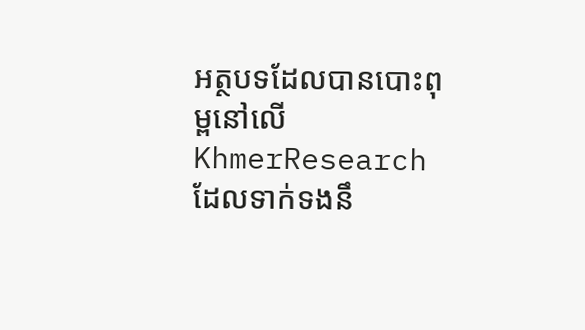អត្ថបទដែលបានបោះពុម្ពនៅលើ KhmerResearch ដែលទាក់ទងនឹ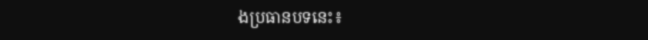ងប្រធានបទនេះ៖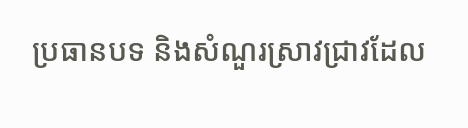ប្រធានបទ និងសំណួរស្រាវជ្រាវដែល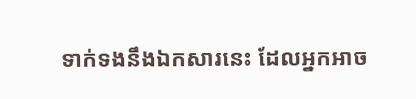ទាក់ទងនឹងឯកសារនេះ ដែលអ្នកអាច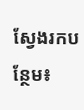ស្វែងរកបន្ថែម៖